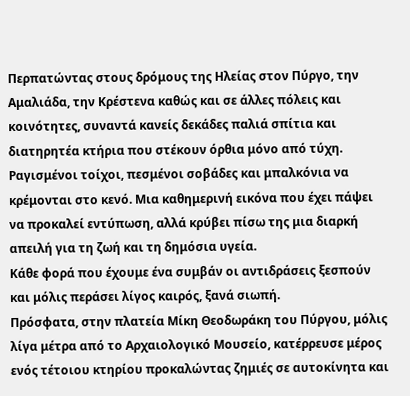Περπατώντας στους δρόμους της Ηλείας στον Πύργο, την Αμαλιάδα, την Κρέστενα καθώς και σε άλλες πόλεις και κοινότητες, συναντά κανείς δεκάδες παλιά σπίτια και διατηρητέα κτήρια που στέκουν όρθια μόνο από τύχη. Ραγισμένοι τοίχοι, πεσμένοι σοβάδες και μπαλκόνια να κρέμονται στο κενό. Μια καθημερινή εικόνα που έχει πάψει να προκαλεί εντύπωση, αλλά κρύβει πίσω της μια διαρκή απειλή για τη ζωή και τη δημόσια υγεία.
Κάθε φορά που έχουμε ένα συμβάν οι αντιδράσεις ξεσπούν και μόλις περάσει λίγος καιρός, ξανά σιωπή.
Πρόσφατα, στην πλατεία Μίκη Θεοδωράκη του Πύργου, μόλις λίγα μέτρα από το Αρχαιολογικό Μουσείο, κατέρρευσε μέρος ενός τέτοιου κτηρίου προκαλώντας ζημιές σε αυτοκίνητα και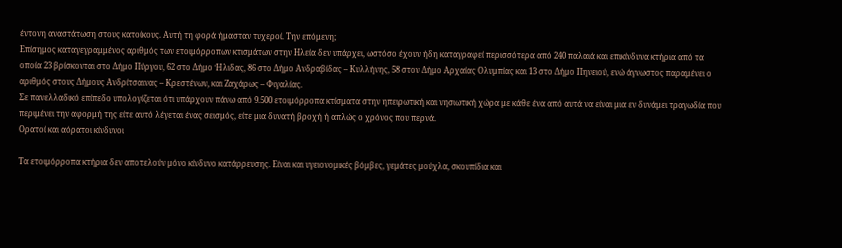έντονη αναστάτωση στους κατοίκους. Αυτή τη φορά ήμασταν τυχεροί. Την επόμενη;
Επίσημος καταγεγραμμένος αριθμός των ετοιμόρροπων κτισμάτων στην Ηλεία δεν υπάρχει, ωστόσο έχουν ήδη καταγραφεί περισσότερα από 240 παλαιά και επικίνδυνα κτήρια από τα οποία 23 βρίσκονται στο Δήμο Πύργου, 62 στο Δήμο Ήλιδας, 86 στο Δήμο Ανδραβίδας – Κυλλήνης, 58 στον Δήμο Αρχαίας Ολυμπίας και 13 στο Δήμο Πηνειού, ενώ άγνωστος παραμένει ο αριθμός στους Δήμους Ανδρίτσαινας – Κρεστένων, και Ζαχάρως – Φιγαλίας.
Σε πανελλαδικό επίπεδο υπολογίζεται ότι υπάρχουν πάνω από 9.500 ετοιμόρροπα κτίσματα στην ηπειρωτική και νησιωτική χώρα με κάθε ένα από αυτά να είναι μια εν δυνάμει τραγωδία που περιμένει την αφορμή της είτε αυτό λέγεται ένας σεισμός, είτε μια δυνατή βροχή ή απλώς ο χρόνος που περνά.
Ορατοί και αόρατοι κίνδυνοι

Τα ετοιμόρροπα κτήρια δεν αποτελούν μόνο κίνδυνο κατάρρευσης. Είναι και υγειονομικές βόμβες, γεμάτες μούχλα, σκουπίδια και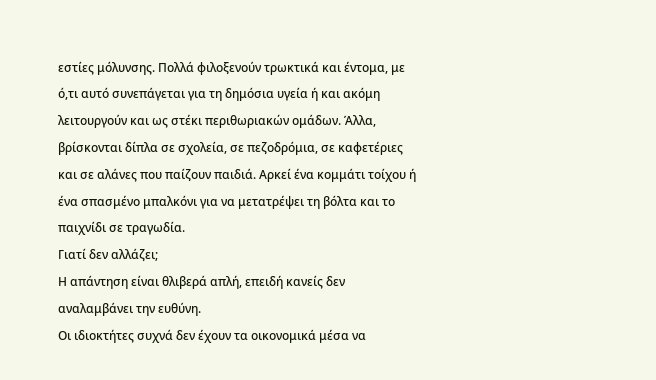εστίες μόλυνσης. Πολλά φιλοξενούν τρωκτικά και έντομα, με ό,τι αυτό συνεπάγεται για τη δημόσια υγεία ή και ακόμη λειτουργούν και ως στέκι περιθωριακών ομάδων. Άλλα, βρίσκονται δίπλα σε σχολεία, σε πεζοδρόμια, σε καφετέριες και σε αλάνες που παίζουν παιδιά. Αρκεί ένα κομμάτι τοίχου ή ένα σπασμένο μπαλκόνι για να μετατρέψει τη βόλτα και το παιχνίδι σε τραγωδία.
Γιατί δεν αλλάζει;
Η απάντηση είναι θλιβερά απλή, επειδή κανείς δεν αναλαμβάνει την ευθύνη.
Οι ιδιοκτήτες συχνά δεν έχουν τα οικονομικά μέσα να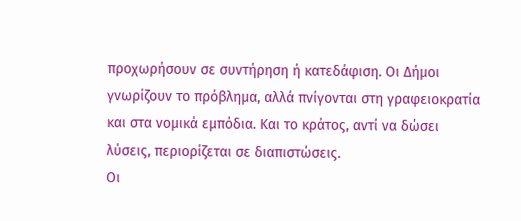προχωρήσουν σε συντήρηση ή κατεδάφιση. Οι Δήμοι γνωρίζουν το πρόβλημα, αλλά πνίγονται στη γραφειοκρατία και στα νομικά εμπόδια. Και το κράτος, αντί να δώσει λύσεις, περιορίζεται σε διαπιστώσεις.
Οι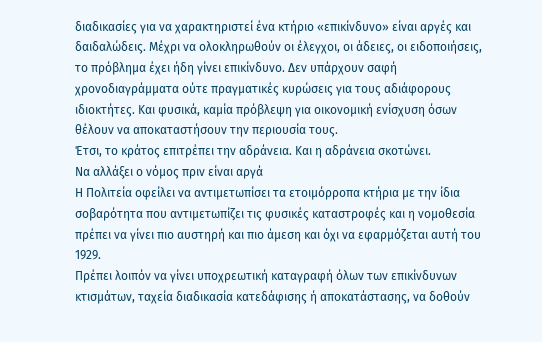διαδικασίες για να χαρακτηριστεί ένα κτήριο «επικίνδυνο» είναι αργές και δαιδαλώδεις. Μέχρι να ολοκληρωθούν οι έλεγχοι, οι άδειες, οι ειδοποιήσεις, το πρόβλημα έχει ήδη γίνει επικίνδυνο. Δεν υπάρχουν σαφή χρονοδιαγράμματα ούτε πραγματικές κυρώσεις για τους αδιάφορους ιδιοκτήτες. Και φυσικά, καμία πρόβλεψη για οικονομική ενίσχυση όσων θέλουν να αποκαταστήσουν την περιουσία τους.
Έτσι, το κράτος επιτρέπει την αδράνεια. Και η αδράνεια σκοτώνει.
Να αλλάξει ο νόμος πριν είναι αργά
Η Πολιτεία οφείλει να αντιμετωπίσει τα ετοιμόρροπα κτήρια με την ίδια σοβαρότητα που αντιμετωπίζει τις φυσικές καταστροφές και η νομοθεσία πρέπει να γίνει πιο αυστηρή και πιο άμεση και όχι να εφαρμόζεται αυτή του 1929.
Πρέπει λοιπόν να γίνει υποχρεωτική καταγραφή όλων των επικίνδυνων κτισμάτων, ταχεία διαδικασία κατεδάφισης ή αποκατάστασης, να δοθούν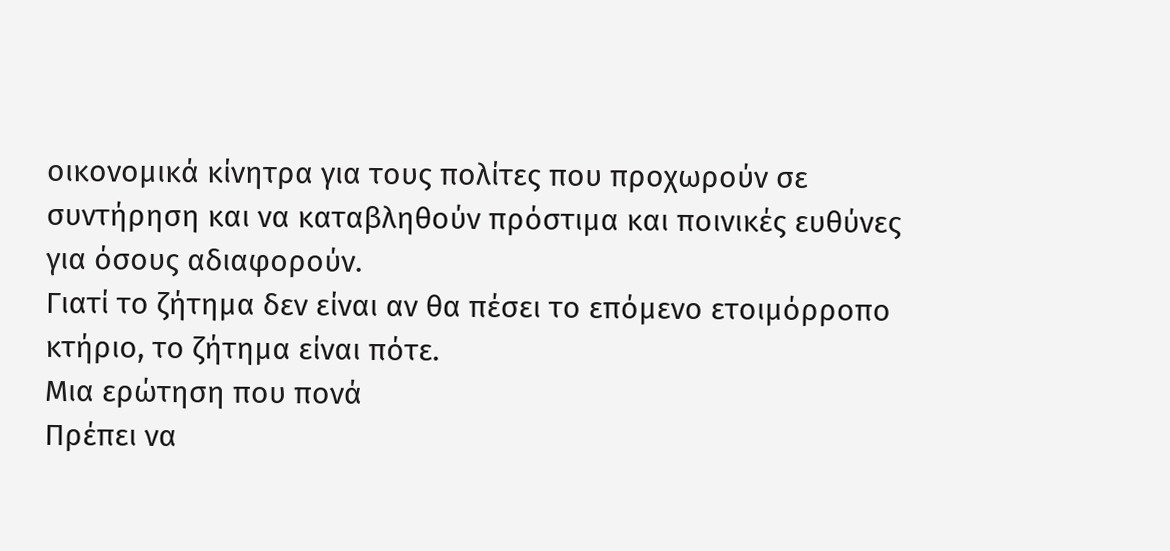οικονομικά κίνητρα για τους πολίτες που προχωρούν σε συντήρηση και να καταβληθούν πρόστιμα και ποινικές ευθύνες για όσους αδιαφορούν.
Γιατί το ζήτημα δεν είναι αν θα πέσει το επόμενο ετοιμόρροπο κτήριο, το ζήτημα είναι πότε.
Μια ερώτηση που πονά
Πρέπει να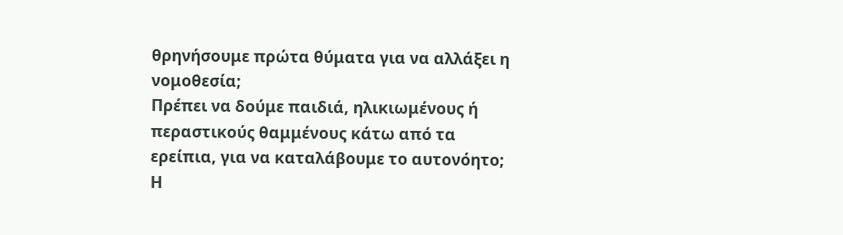θρηνήσουμε πρώτα θύματα για να αλλάξει η νομοθεσία;
Πρέπει να δούμε παιδιά, ηλικιωμένους ή περαστικούς θαμμένους κάτω από τα ερείπια, για να καταλάβουμε το αυτονόητο;
Η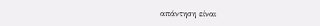απάντηση είναι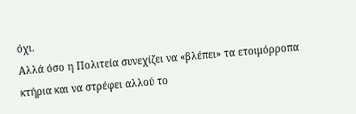όχι.
Αλλά όσο η Πολιτεία συνεχίζει να «βλέπει» τα ετοιμόρροπα κτήρια και να στρέφει αλλού το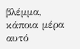βλέμμα, κάποια μέρα αυτό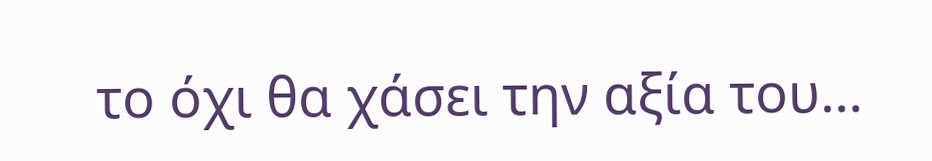το όχι θα χάσει την αξία του…